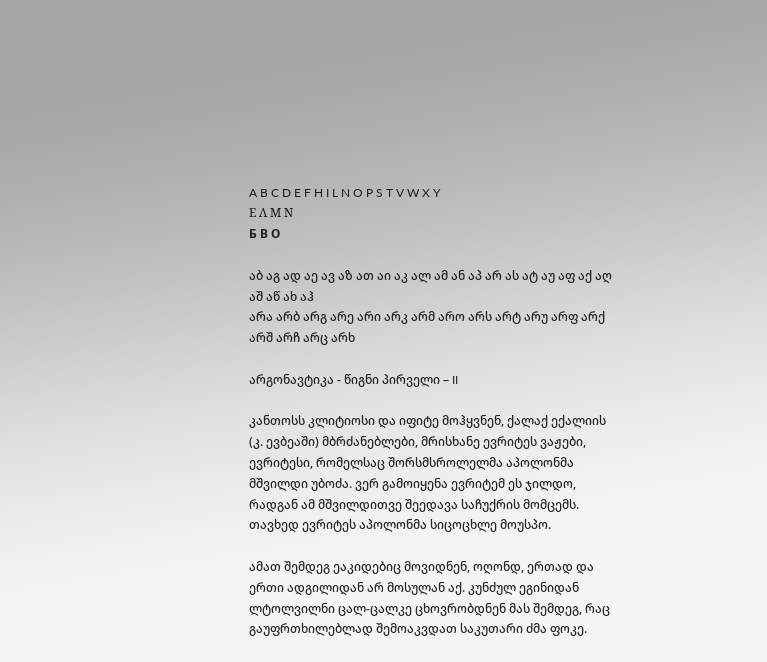A B C D E F H I L N O P S T V W X Y
Ε Λ Μ Ν
Б В О

აბ აგ ად აე ავ აზ ათ აი აკ ალ ამ ან აპ არ ას ატ აუ აფ აქ აღ აშ აწ ახ აჰ
არა არბ არგ არე არი არკ არმ არო არს არტ არუ არფ არქ არშ არჩ არც არხ

არგონავტიკა - წიგნი პირველი – II

კანთოსს კლიტიოსი და იფიტე მოჰყვნენ, ქალაქ ექალიის (კ. ევბეაში) მბრძანებლები, მრისხანე ევრიტეს ვაჟები, ევრიტესი, რომელსაც შორსმსროლელმა აპოლონმა მშვილდი უბოძა. ვერ გამოიყენა ევრიტემ ეს ჯილდო, რადგან ამ მშვილდითვე შეედავა საჩუქრის მომცემს. თავხედ ევრიტეს აპოლონმა სიცოცხლე მოუსპო.

ამათ შემდეგ ეაკიდებიც მოვიდნენ, ოღონდ, ერთად და ერთი ადგილიდან არ მოსულან აქ. კუნძულ ეგინიდან ლტოლვილნი ცალ-ცალკე ცხოვრობდნენ მას შემდეგ, რაც გაუფრთხილებლად შემოაკვდათ საკუთარი ძმა ფოკე.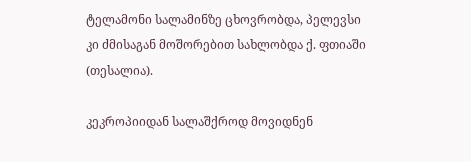ტელამონი სალამინზე ცხოვრობდა, პელევსი კი ძმისაგან მოშორებით სახლობდა ქ. ფთიაში (თესალია).

კეკროპიიდან სალაშქროდ მოვიდნენ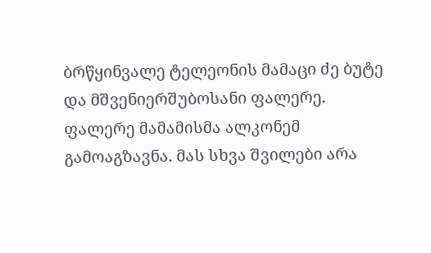ბრწყინვალე ტელეონის მამაცი ძე ბუტე და მშვენიერშუბოსანი ფალერე. ფალერე მამამისმა ალკონემ გამოაგზავნა. მას სხვა შვილები არა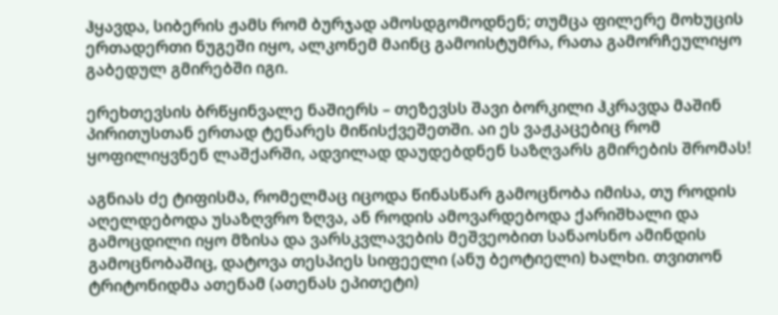ჰყავდა, სიბერის ჟამს რომ ბურჯად ამოსდგომოდნენ; თუმცა ფილერე მოხუცის ერთადერთი ნუგეში იყო, ალკონემ მაინც გამოისტუმრა, რათა გამორჩეულიყო გაბედულ გმირებში იგი.

ერეხთევსის ბრწყინვალე ნაშიერს – თეზევსს შავი ბორკილი ჰკრავდა მაშინ პირითუსთან ერთად ტენარეს მიწისქვეშეთში. აი ეს ვაჟკაცებიც რომ ყოფილიყვნენ ლაშქარში, ადვილად დაუდებდნენ საზღვარს გმირების შრომას!

აგნიას ძე ტიფისმა, რომელმაც იცოდა წინასწარ გამოცნობა იმისა, თუ როდის აღელდებოდა უსაზღვრო ზღვა, ან როდის ამოვარდებოდა ქარიშხალი და გამოცდილი იყო მზისა და ვარსკვლავების მეშვეობით სანაოსნო ამინდის გამოცნობაშიც, დატოვა თესპიეს სიფეელი (ანუ ბეოტიელი) ხალხი. თვითონ ტრიტონიდმა ათენამ (ათენას ეპითეტი)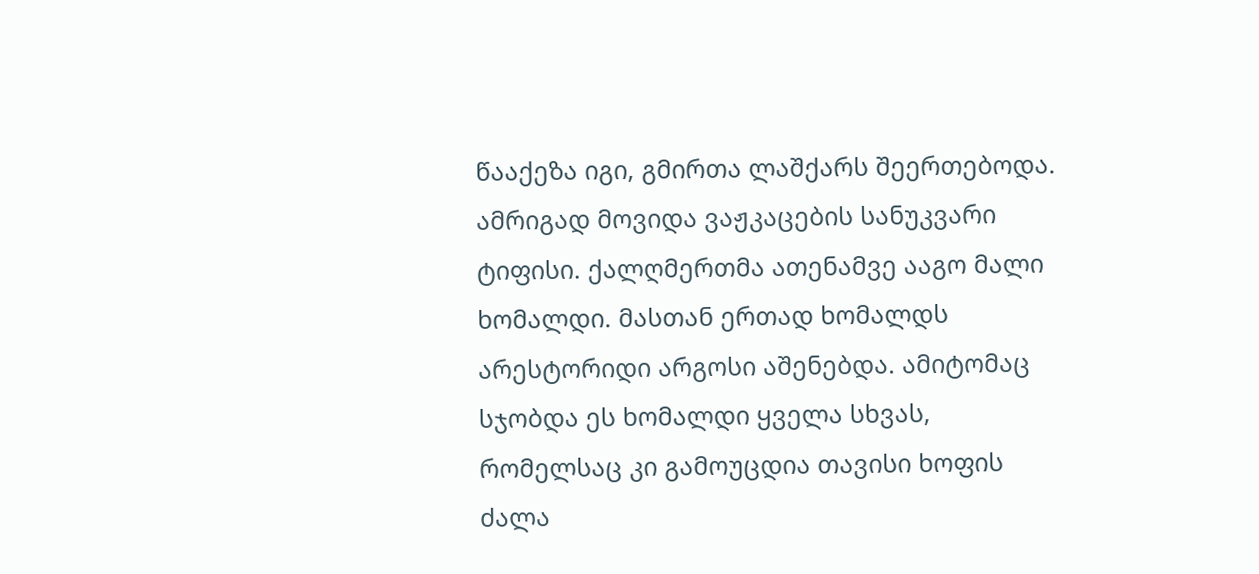წააქეზა იგი, გმირთა ლაშქარს შეერთებოდა. ამრიგად მოვიდა ვაჟკაცების სანუკვარი ტიფისი. ქალღმერთმა ათენამვე ააგო მალი ხომალდი. მასთან ერთად ხომალდს არესტორიდი არგოსი აშენებდა. ამიტომაც სჯობდა ეს ხომალდი ყველა სხვას, რომელსაც კი გამოუცდია თავისი ხოფის ძალა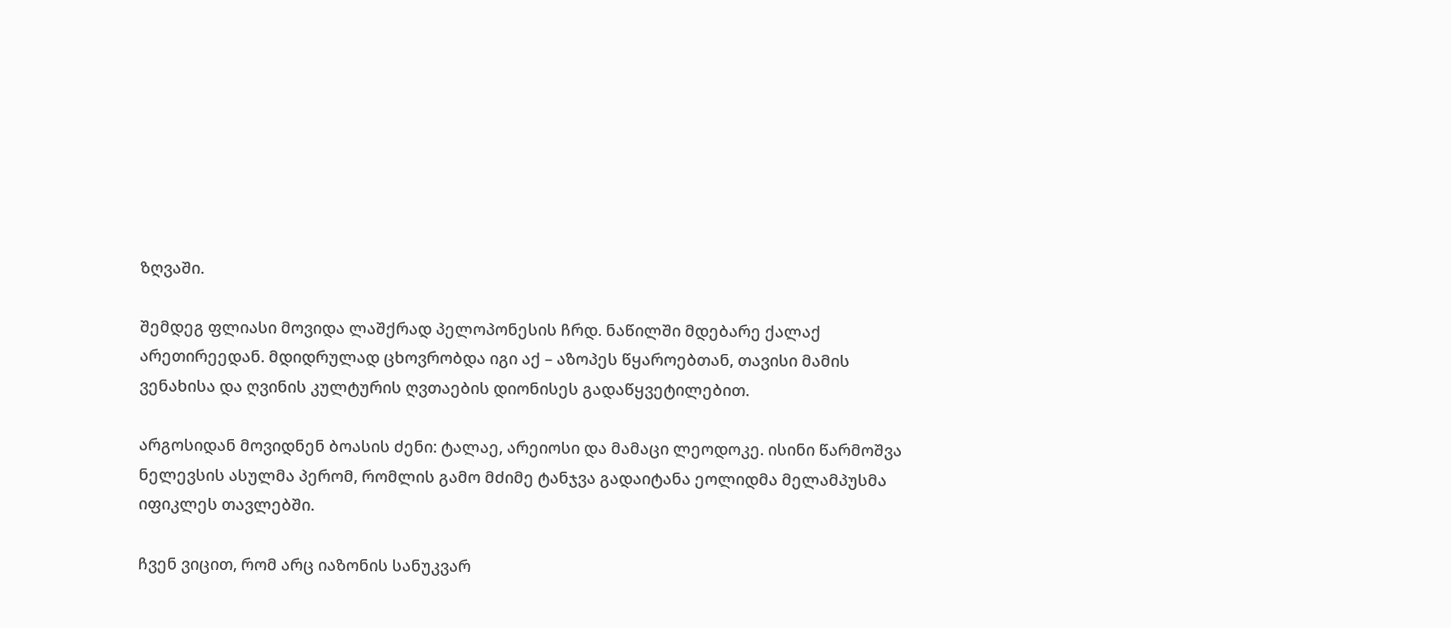ზღვაში.

შემდეგ ფლიასი მოვიდა ლაშქრად პელოპონესის ჩრდ. ნაწილში მდებარე ქალაქ არეთირეედან. მდიდრულად ცხოვრობდა იგი აქ – აზოპეს წყაროებთან, თავისი მამის ვენახისა და ღვინის კულტურის ღვთაების დიონისეს გადაწყვეტილებით.

არგოსიდან მოვიდნენ ბოასის ძენი: ტალაე, არეიოსი და მამაცი ლეოდოკე. ისინი წარმოშვა ნელევსის ასულმა პერომ, რომლის გამო მძიმე ტანჯვა გადაიტანა ეოლიდმა მელამპუსმა იფიკლეს თავლებში.

ჩვენ ვიცით, რომ არც იაზონის სანუკვარ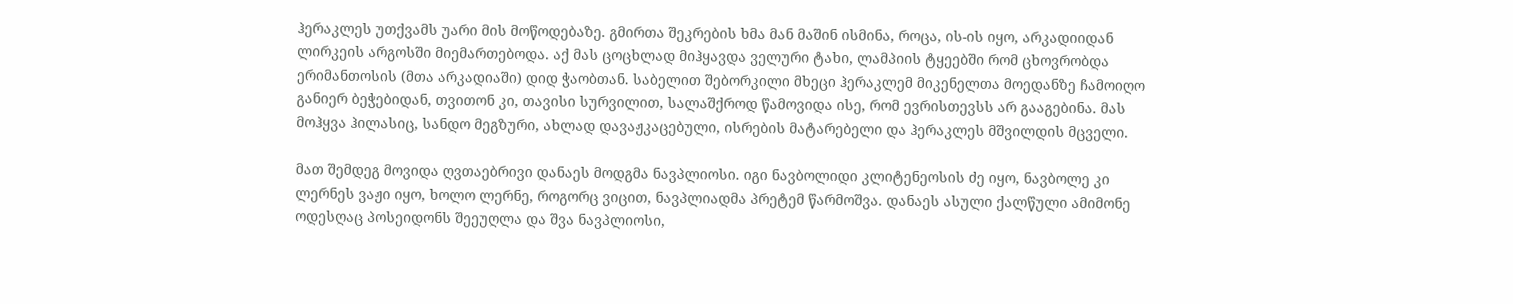ჰერაკლეს უთქვამს უარი მის მოწოდებაზე. გმირთა შეკრების ხმა მან მაშინ ისმინა, როცა, ის-ის იყო, არკადიიდან ლირკეის არგოსში მიემართებოდა. აქ მას ცოცხლად მიჰყავდა ველური ტახი, ლამპიის ტყეებში რომ ცხოვრობდა ერიმანთოსის (მთა არკადიაში) დიდ ჭაობთან. საბელით შებორკილი მხეცი ჰერაკლემ მიკენელთა მოედანზე ჩამოიღო განიერ ბეჭებიდან, თვითონ კი, თავისი სურვილით, სალაშქროდ წამოვიდა ისე, რომ ევრისთევსს არ გააგებინა. მას მოჰყვა ჰილასიც, სანდო მეგზური, ახლად დავაჟკაცებული, ისრების მატარებელი და ჰერაკლეს მშვილდის მცველი.

მათ შემდეგ მოვიდა ღვთაებრივი დანაეს მოდგმა ნავპლიოსი. იგი ნავბოლიდი კლიტენეოსის ძე იყო, ნავბოლე კი ლერნეს ვაჟი იყო, ხოლო ლერნე, როგორც ვიცით, ნავპლიადმა პრეტემ წარმოშვა. დანაეს ასული ქალწული ამიმონე ოდესღაც პოსეიდონს შეეუღლა და შვა ნავპლიოსი,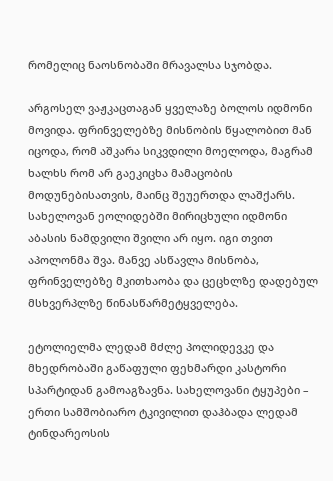რომელიც ნაოსნობაში მრავალსა სჯობდა.

არგოსელ ვაჟკაცთაგან ყველაზე ბოლოს იდმონი მოვიდა. ფრინველებზე მისნობის წყალობით მან იცოდა, რომ აშკარა სიკვდილი მოელოდა, მაგრამ ხალხს რომ არ გაეკიცხა მამაცობის მოდუნებისათვის, მაინც შეუერთდა ლაშქარს. სახელოვან ეოლიდებში მირიცხული იდმონი აბასის ნამდვილი შვილი არ იყო. იგი თვით აპოლონმა შვა. მანვე ასწავლა მისნობა, ფრინველებზე მკითხაობა და ცეცხლზე დადებულ მსხვერპლზე წინასწარმეტყველება.

ეტოლიელმა ლედამ მძლე პოლიდევკე და მხედრობაში გაწაფული ფეხმარდი კასტორი სპარტიდან გამოაგზავნა. სახელოვანი ტყუპები – ერთი სამშობიარო ტკივილით დაჰბადა ლედამ ტინდარეოსის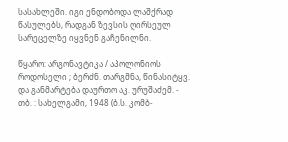სასახლეში. იგი ენდობოდა ლაშქრად წასულებს, რადგან ზევსის ღირსეულ სარეცელზე იყვნენ გაჩენილნი.

წყარო: არგონავტიკა / აპოლონიოს როდოსელი ; ბერძნ. თარგმნა, წინასიტყვ. და განმარტება დაურთო აკ. ურუშაძემ. - თბ. : სახელგამი, 1948 (ბ.ს. კომბ-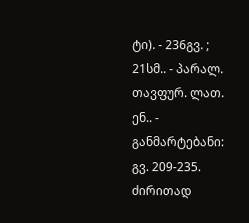ტი). - 236გვ. ; 21სმ.. - პარალ. თავფურ. ლათ. ენ.. - განმარტებანი: გვ. 209-235.
ძირითად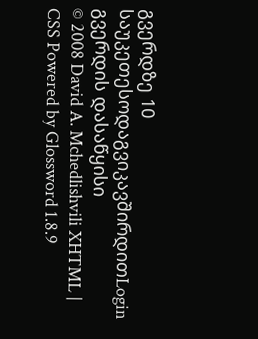გვერდზე 10 საუკეთესოდაგვიკავშირდითLogin გვერდის დასაწყისი
© 2008 David A. Mchedlishvili XHTML | CSS Powered by Glossword 1.8.9